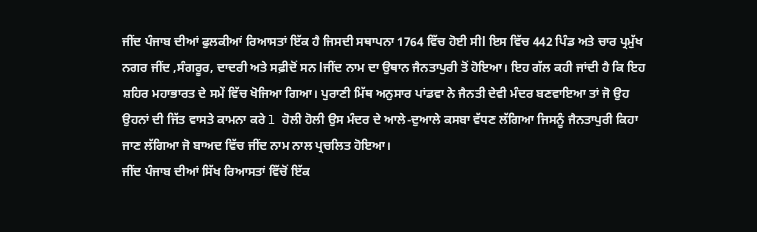ਜੀਂਦ ਪੰਜਾਬ ਦੀਆਂ ਫੁਲਕੀਆਂ ਰਿਆਸਤਾਂ ਇੱਕ ਹੈ ਜਿਸਦੀ ਸਥਾਪਨਾ 1764 ਵਿੱਚ ਹੋਈ ਸੀl ਇਸ ਵਿੱਚ 442 ਪਿੰਡ ਅਤੇ ਚਾਰ ਪ੍ਰਮੁੱਖ ਨਗਰ ਜੀਂਦ ,ਸੰਗਰੂਰ, ਦਾਦਰੀ ਅਤੇ ਸਫ਼ੀਦੋਂ ਸਨ lਜੀਂਦ ਨਾਮ ਦਾ ਉਥਾਨ ਜੈਨਤਾਪੁਰੀ ਤੋਂ ਹੋਇਆ। ਇਹ ਗੱਲ ਕਹੀ ਜਾਂਦੀ ਹੈ ਕਿ ਇਹ ਸ਼ਹਿਰ ਮਹਾਭਾਰਤ ਦੇ ਸਮੇਂ ਵਿੱਚ ਖੋਜਿਆ ਗਿਆ। ਪੁਰਾਣੀ ਮਿੱਥ ਅਨੁਸਾਰ ਪਾਂਡਵਾ ਨੇ ਜੈਨਤੀ ਦੇਵੀ ਮੰਦਰ ਬਣਵਾਇਆ ਤਾਂ ਜੋ ਉਹ ਉਹਨਾਂ ਦੀ ਜਿੱਤ ਵਾਸਤੇ ਕਾਮਨਾ ਕਰੇ l ਹੋਲੀ ਹੋਲੀ ਉਸ ਮੰਦਰ ਦੇ ਆਲੇ-ਦੁਆਲੇ ਕਸਬਾ ਵੱਧਣ ਲੱਗਿਆ ਜਿਸਨੂੰ ਜੈਨਤਾਪੁਰੀ ਕਿਹਾ ਜਾਣ ਲੱਗਿਆ ਜੋ ਬਾਅਦ ਵਿੱਚ ਜੀਂਦ ਨਾਮ ਨਾਲ ਪ੍ਰਚਲਿਤ ਹੋਇਆ।
ਜੀਂਦ ਪੰਜਾਬ ਦੀਆਂ ਸਿੱਖ ਰਿਆਸਤਾਂ ਵਿੱਚੋਂ ਇੱਕ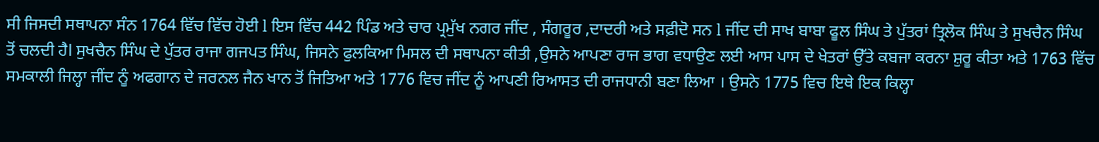ਸੀ ਜਿਸਦੀ ਸਥਾਪਨਾ ਸੰਨ 1764 ਵਿੱਚ ਵਿੱਚ ਹੋਈ l ਇਸ ਵਿੱਚ 442 ਪਿੰਡ ਅਤੇ ਚਾਰ ਪ੍ਰਮੁੱਖ ਨਗਰ ਜੀਂਦ , ਸੰਗਰੂਰ ,ਦਾਦਰੀ ਅਤੇ ਸਫ਼ੀਦੋ ਸਨ l ਜੀਂਦ ਦੀ ਸਾਖ ਬਾਬਾ ਫੂਲ ਸਿੰਘ ਤੇ ਪੁੱਤਰਾਂ ਤ੍ਰਿਲੋਕ ਸਿੰਘ ਤੇ ਸੁਖਚੈਨ ਸਿੰਘ ਤੋਂ ਚਲਦੀ ਹੈl ਸੁਖਚੈਨ ਸਿੰਘ ਦੇ ਪੁੱਤਰ ਰਾਜਾ ਗਜਪਤ ਸਿੰਘ, ਜਿਸਨੇ ਫੁਲਕਿਆ ਮਿਸਲ ਦੀ ਸਥਾਪਨਾ ਕੀਤੀ ,ਉਸਨੇ ਆਪਣਾ ਰਾਜ ਭਾਗ ਵਧਾਉਣ ਲਈ ਆਸ ਪਾਸ ਦੇ ਖੇਤਰਾਂ ਉੱਤੇ ਕਬਜਾ ਕਰਨਾ ਸ਼ੁਰੂ ਕੀਤਾ ਅਤੇ 1763 ਵਿੱਚ ਸਮਕਾਲੀ ਜਿਲ੍ਹਾ ਜੀਂਦ ਨੂੰ ਅਫਗਾਨ ਦੇ ਜਰਨਲ ਜੈਨ ਖਾਨ ਤੋਂ ਜਿਤਿਆ ਅਤੇ 1776 ਵਿਚ ਜੀਂਦ ਨੂੰ ਆਪਣੀ ਰਿਆਸਤ ਦੀ ਰਾਜਧਾਨੀ ਬਣਾ ਲਿਆ । ਉਸਨੇ 1775 ਵਿਚ ਇਥੇ ਇਕ ਕਿਲ੍ਹਾ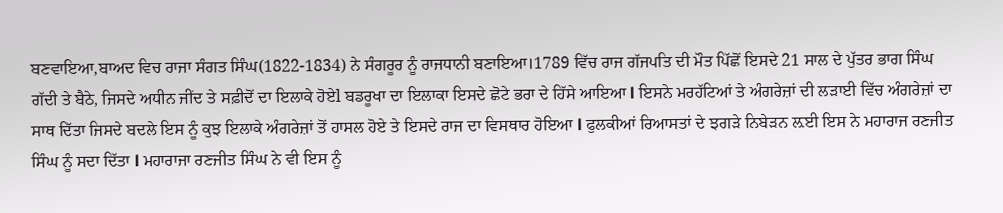ਬਣਵਾਇਆ,ਬਾਅਦ ਵਿਚ ਰਾਜਾ ਸੰਗਤ ਸਿੰਘ(1822-1834) ਨੇ ਸੰਗਰੂਰ ਨੂੰ ਰਾਜਧਾਨੀ ਬਣਾਇਆ।1789 ਵਿੱਚ ਰਾਜ ਗੱਜਪਤਿ ਦੀ ਮੌਤ ਪਿੱਛੋਂ ਇਸਦੇ 21 ਸਾਲ ਦੇ ਪੁੱਤਰ ਭਾਗ ਸਿੰਘ ਗੱਦੀ ਤੇ ਬੈਠੇ, ਜਿਸਦੇ ਅਧੀਨ ਜੀਂਦ ਤੇ ਸਫ਼ੀਦੋਂ ਦਾ ਇਲਾਕੇ ਹੋਏl ਬਡਰੂਖਾ ਦਾ ਇਲਾਕਾ ਇਸਦੇ ਛੋਟੇ ਭਰਾ ਦੇ ਹਿੱਸੇ ਆਇਆ l ਇਸਨੇ ਮਰਹੱਟਿਆਂ ਤੇ ਅੰਗਰੇਜ਼ਾਂ ਦੀ ਲੜਾਈ ਵਿੱਚ ਅੰਗਰੇਜ਼ਾਂ ਦਾ ਸਾਥ ਦਿੱਤਾ ਜਿਸਦੇ ਬਦਲੇ ਇਸ ਨੂੰ ਕੁਝ ਇਲਾਕੇ ਅੰਗਰੇਜ਼ਾਂ ਤੋਂ ਹਾਸਲ ਹੋਏ ਤੇ ਇਸਦੇ ਰਾਜ ਦਾ ਵਿਸਥਾਰ ਹੋਇਆ l ਫੁਲਕੀਆਂ ਰਿਆਸਤਾਂ ਦੇ ਝਗੜੇ ਨਿਬੇੜਨ ਲ਼ਈ ਇਸ ਨੇ ਮਹਾਰਾਜ ਰਣਜੀਤ ਸਿੰਘ ਨੂੰ ਸਦਾ ਦਿੱਤਾ l ਮਹਾਰਾਜਾ ਰਣਜੀਤ ਸਿੰਘ ਨੇ ਵੀ ਇਸ ਨੂੰ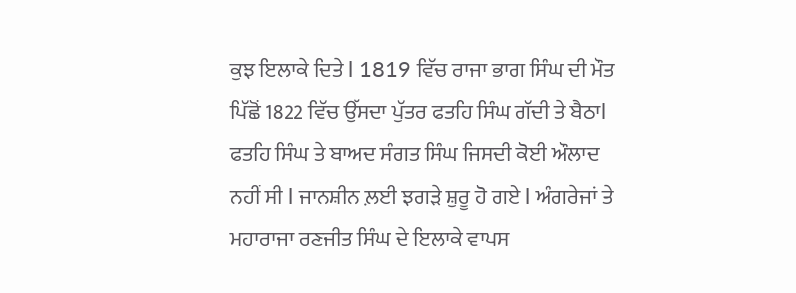ਕੁਝ ਇਲਾਕੇ ਦਿਤੇ l 1819 ਵਿੱਚ ਰਾਜਾ ਭਾਗ ਸਿੰਘ ਦੀ ਮੌਤ ਪਿੱਛੋਂ 1822 ਵਿੱਚ ਉੱਸਦਾ ਪੁੱਤਰ ਫਤਹਿ ਸਿੰਘ ਗੱਦੀ ਤੇ ਬੈਠਾl ਫਤਹਿ ਸਿੰਘ ਤੇ ਬਾਅਦ ਸੰਗਤ ਸਿੰਘ ਜਿਸਦੀ ਕੋਈ ਔਲਾਦ ਨਹੀਂ ਸੀ l ਜਾਨਸ਼ੀਨ ਲ਼ਈ ਝਗੜੇ ਸ਼ੁਰੂ ਹੋ ਗਏ l ਅੰਗਰੇਜਾਂ ਤੇ ਮਹਾਰਾਜਾ ਰਣਜੀਤ ਸਿੰਘ ਦੇ ਇਲਾਕੇ ਵਾਪਸ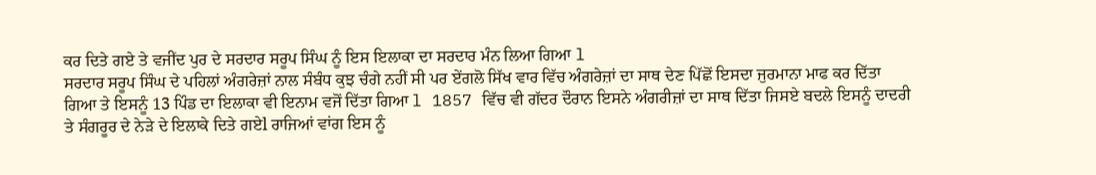ਕਰ ਦਿਤੇ ਗਏ ਤੇ ਵਜੀਂਦ ਪੁਰ ਦੇ ਸਰਦਾਰ ਸਰੂਪ ਸਿੰਘ ਨੂੰ ਇਸ ਇਲਾਕਾ ਦਾ ਸਰਦਾਰ ਮੰਨ ਲਿਆ ਗਿਆ l
ਸਰਦਾਰ ਸਰੂਪ ਸਿੰਘ ਦੇ ਪਹਿਲਾਂ ਅੰਗਰੇਜ਼ਾਂ ਨਾਲ ਸੰਬੰਧ ਕੁਝ ਚੰਗੇ ਨਹੀਂ ਸੀ ਪਰ ਏਂਗਲੋ ਸਿੱਖ ਵਾਰ ਵਿੱਚ ਅੰਗਰੇਜ਼ਾਂ ਦਾ ਸਾਥ ਦੇਣ ਪਿੱਛੋਂ ਇਸਦਾ ਜੁਰਮਾਨਾ ਮਾਫ ਕਰ ਦਿੱਤਾ ਗਿਆ ਤੇ ਇਸਨੂੰ 13 ਪਿੰਡ ਦਾ ਇਲਾਕਾ ਵੀ ਇਨਾਮ ਵਜੋਂ ਦਿੱਤਾ ਗਿਆ l 1857 ਵਿੱਚ ਵੀ ਗੱਦਰ ਦੌਰਾਨ ਇਸਨੇ ਅੰਗਰੀਜ਼ਾਂ ਦਾ ਸਾਥ ਦਿੱਤਾ ਜਿਸਏ ਬਦਲੇ ਇਸਨੂੰ ਦਾਦਰੀ ਤੇ ਸੰਗਰੂਰ ਦੇ ਨੇੜੇ ਦੇ ਇਲਾਕੇ ਦਿਤੇ ਗਏl ਰਾਜਿਆਂ ਵਾਂਗ ਇਸ ਨੂੰ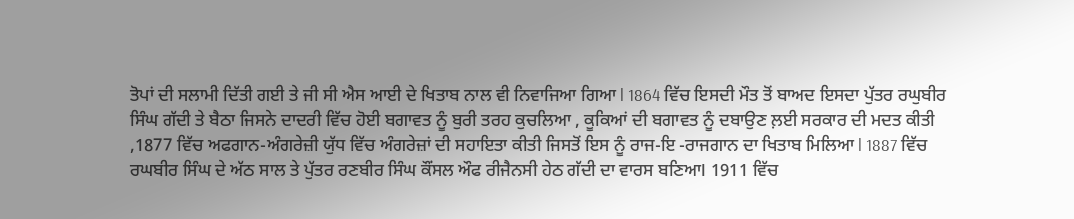ਤੋਪਾਂ ਦੀ ਸਲਾਮੀ ਦਿੱਤੀ ਗਈ ਤੇ ਜੀ ਸੀ ਐਸ ਆਈ ਦੇ ਖਿਤਾਬ ਨਾਲ ਵੀ ਨਿਵਾਜਿਆ ਗਿਆ l 1864 ਵਿੱਚ ਇਸਦੀ ਮੌਤ ਤੋਂ ਬਾਅਦ ਇਸਦਾ ਪੁੱਤਰ ਰਘੁਬੀਰ ਸਿੰਘ ਗੱਦੀ ਤੇ ਬੈਠਾ ਜਿਸਨੇ ਦਾਦਰੀ ਵਿੱਚ ਹੋਈ ਬਗਾਵਤ ਨੂੰ ਬੁਰੀ ਤਰਹ ਕੁਚਲਿਆ , ਕੂਕਿਆਂ ਦੀ ਬਗਾਵਤ ਨੂੰ ਦਬਾਉਣ ਲ਼ਈ ਸਰਕਾਰ ਦੀ ਮਦਤ ਕੀਤੀ ,1877 ਵਿੱਚ ਅਫਗਾਨ-ਅੰਗਰੇਜ਼ੀ ਯੁੱਧ ਵਿੱਚ ਅੰਗਰੇਜ਼ਾਂ ਦੀ ਸਹਾਇਤਾ ਕੀਤੀ ਜਿਸਤੋਂ ਇਸ ਨੂੰ ਰਾਜ-ਇ -ਰਾਜਗਾਨ ਦਾ ਖਿਤਾਬ ਮਿਲਿਆ l 1887 ਵਿੱਚ ਰਘਬੀਰ ਸਿੰਘ ਦੇ ਅੱਠ ਸਾਲ ਤੇ ਪੁੱਤਰ ਰਣਬੀਰ ਸਿੰਘ ਕੌਂਸਲ ਔਫ ਰੀਜੈਨਸੀ ਹੇਠ ਗੱਦੀ ਦਾ ਵਾਰਸ ਬਣਿਆl 1911 ਵਿੱਚ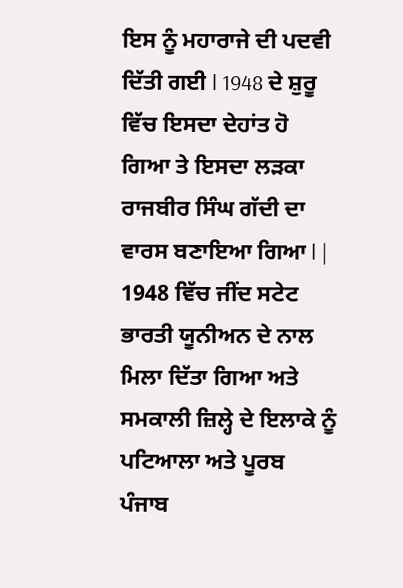ਇਸ ਨੂੰ ਮਹਾਰਾਜੇ ਦੀ ਪਦਵੀ ਦਿੱਤੀ ਗਈ l 1948 ਦੇ ਸ਼ੁਰੂ ਵਿੱਚ ਇਸਦਾ ਦੇਹਾਂਤ ਹੋ ਗਿਆ ਤੇ ਇਸਦਾ ਲੜਕਾ ਰਾਜਬੀਰ ਸਿੰਘ ਗੱਦੀ ਦਾ ਵਾਰਸ ਬਣਾਇਆ ਗਿਆ l |
1948 ਵਿੱਚ ਜੀਂਦ ਸਟੇਟ ਭਾਰਤੀ ਯੂਨੀਅਨ ਦੇ ਨਾਲ ਮਿਲਾ ਦਿੱਤਾ ਗਿਆ ਅਤੇ ਸਮਕਾਲੀ ਜ਼ਿਲ੍ਹੇ ਦੇ ਇਲਾਕੇ ਨੂੰ ਪਟਿਆਲਾ ਅਤੇ ਪੂਰਬ ਪੰਜਾਬ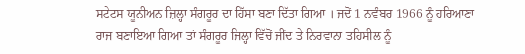ਸਟੇਟਸ ਯੂਨੀਅਨ ਜ਼ਿਲ੍ਹਾ ਸੰਗਰੂਰ ਦਾ ਹਿੱਸਾ ਬਣਾ ਦਿੱਤਾ ਗਿਆ । ਜਦੋਂ 1 ਨਵੰਬਰ 1966 ਨੂੰ ਹਰਿਆਣਾ ਰਾਜ ਬਣਾਇਆ ਗਿਆ ਤਾਂ ਸੰਗਰੂਰ ਜਿਲ੍ਹਾ ਵਿੱਚੋਂ ਜੀਂਦ ਤੇ ਨਿਰਵਾਨਾ ਤਹਿਸੀਲ ਨੂੰ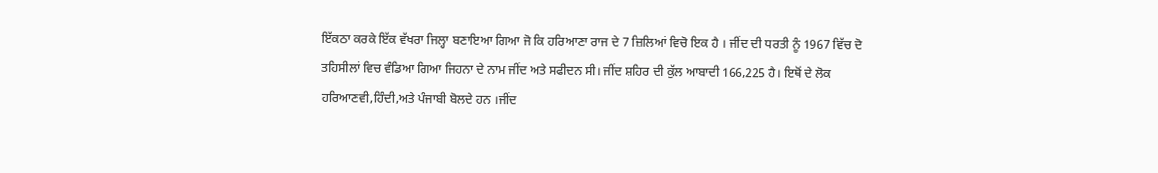ਇੱਕਠਾ ਕਰਕੇ ਇੱਕ ਵੱਖਰਾ ਜਿਲ੍ਹਾ ਬਣਾਇਆ ਗਿਆ ਜੋ ਕਿ ਹਰਿਆਣਾ ਰਾਜ ਦੇ 7 ਜ਼ਿਲਿਆਂ ਵਿਚੋ ਇਕ ਹੈ । ਜੀਂਦ ਦੀ ਧਰਤੀ ਨੂੰ 1967 ਵਿੱਚ ਦੋ ਤਹਿਸੀਲਾਂ ਵਿਚ ਵੰਡਿਆ ਗਿਆ ਜਿਹਨਾ ਦੇ ਨਾਮ ਜੀਂਦ ਅਤੇ ਸਫੀਦਨ ਸੀ। ਜੀਂਦ ਸ਼ਹਿਰ ਦੀ ਕੁੱਲ ਆਬਾਦੀ 166,225 ਹੈ। ਇਥੋਂ ਦੇ ਲੋਕ ਹਰਿਆਣਵੀ,ਹਿੰਦੀ,ਅਤੇ ਪੰਜਾਬੀ ਬੋਲਦੇ ਹਨ ।ਜੀਂਦ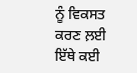ਨੂੰ ਵਿਕਸਤ ਕਰਣ ਲ਼ਈ ਇੱਥੇ ਕਈ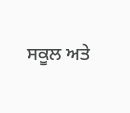ਸਕੂਲ ਅਤੇ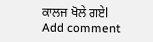ਕਾਲਜ ਖੋਲੇ ਗਏl
Add comment